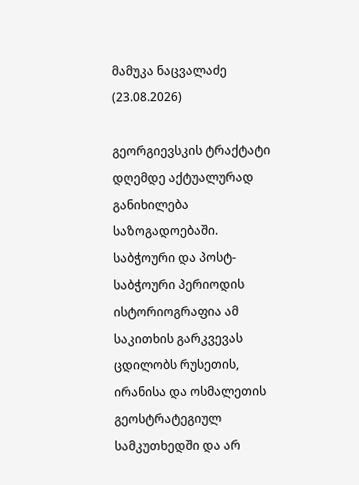მამუკა ნაცვალაძე
(23.08.2026)

გეორგიევსკის ტრაქტატი დღემდე აქტუალურად განიხილება საზოგადოებაში. საბჭოური და პოსტ-საბჭოური პერიოდის ისტორიოგრაფია ამ საკითხის გარკვევას ცდილობს რუსეთის, ირანისა და ოსმალეთის გეოსტრატეგიულ სამკუთხედში და არ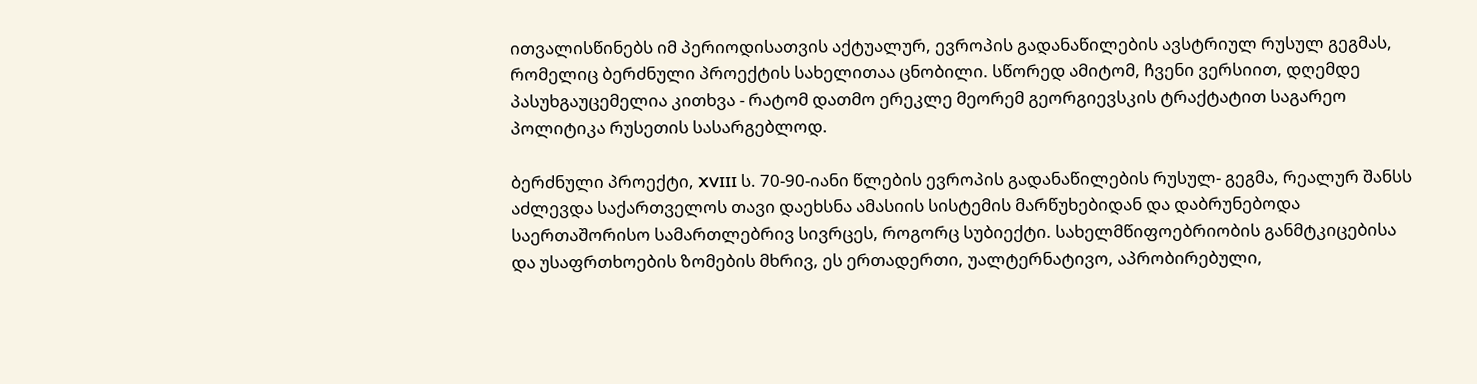ითვალისწინებს იმ პერიოდისათვის აქტუალურ, ევროპის გადანაწილების ავსტრიულ რუსულ გეგმას, რომელიც ბერძნული პროექტის სახელითაა ცნობილი. სწორედ ამიტომ, ჩვენი ვერსიით, დღემდე პასუხგაუცემელია კითხვა - რატომ დათმო ერეკლე მეორემ გეორგიევსკის ტრაქტატით საგარეო პოლიტიკა რუსეთის სასარგებლოდ.

ბერძნული პროექტი, XVIII ს. 70-90-იანი წლების ევროპის გადანაწილების რუსულ- გეგმა, რეალურ შანსს აძლევდა საქართველოს თავი დაეხსნა ამასიის სისტემის მარწუხებიდან და დაბრუნებოდა საერთაშორისო სამართლებრივ სივრცეს, როგორც სუბიექტი. სახელმწიფოებრიობის განმტკიცებისა და უსაფრთხოების ზომების მხრივ, ეს ერთადერთი, უალტერნატივო, აპრობირებული,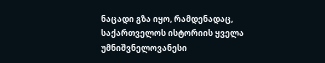ნაცადი გზა იყო, რამდენადაც, საქართველოს ისტორიის ყველა უმნიშვნელოვანესი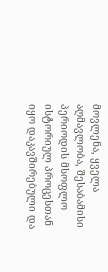მოვლენა, ყველა აღმავლობა, შესაბამისი პერიოდის მსოფლო ისტორიულ პროცესთან იყო დაკავშირებული და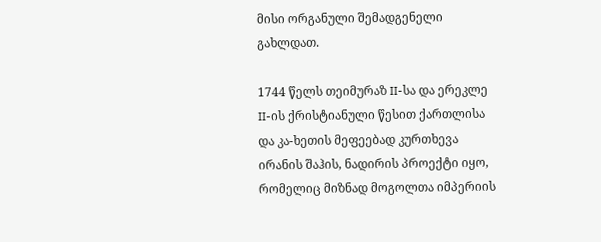მისი ორგანული შემადგენელი გახლდათ.

1744 წელს თეიმურაზ II-სა და ერეკლე II-ის ქრისტიანული წესით ქართლისა და კა-ხეთის მეფეებად კურთხევა ირანის შაჰის, ნადირის პროექტი იყო, რომელიც მიზნად მოგოლთა იმპერიის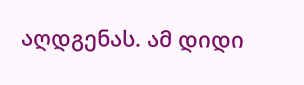აღდგენას. ამ დიდი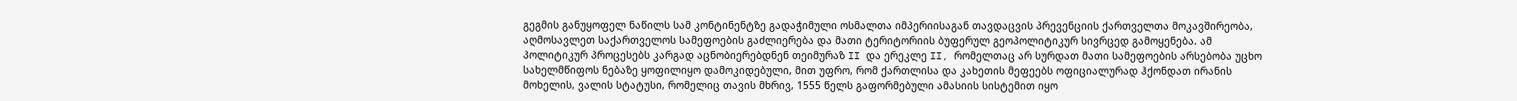გეგმის განუყოფელ ნაწილს სამ კონტინენტზე გადაჭიმული ოსმალთა იმპერიისაგან თავდაცვის პრევენციის ქართველთა მოკავშირეობა, აღმოსავლეთ საქართველოს სამეფოების გაძლიერება და მათი ტერიტორიის ბუფერულ გეოპოლიტიკურ სივრცედ გამოყენება. ამ პოლიტიკურ პროცესებს კარგად აცნობიერებდნენ თეიმურაზ II და ერეკლე II, რომელთაც არ სურდათ მათი სამეფოების არსებობა უცხო სახელმწიფოს ნებაზე ყოფილიყო დამოკიდებული, მით უფრო, რომ ქართლისა და კახეთის მეფეებს ოფიციალურად ჰქონდათ ირანის მოხელის, ვალის სტატუსი, რომელიც თავის მხრივ, 1555 წელს გაფორმებული ამასიის სისტემით იყო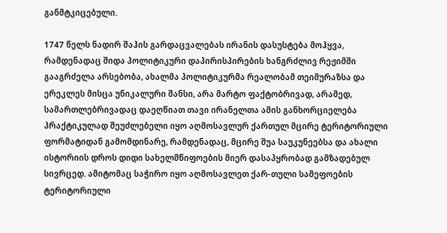განმტკიცებული.

1747 წელს ნადირ შაჰის გარდაცვალებას ირანის დასუსტება მოჰყვა, რამდენადაც შიდა პოლიტიკური დაპირისპირების ხანგრძლივ რეჟიმში გააგრძელა არსებობა, ახალმა პოლიტიკურმა რეალობამ თეიმურაზსა და ერეკლეს მისცა უნიკალური შანსი, არა მარტო ფაქტობრივად, არამედ, სამართლებრივადაც დაეღწიათ თავი ირანელთა ამის განხორციელება პრაქტიკულად შეუძლებელი იყო აღმოსავლურ ქართულ მცირე ტერიტორიული ფორმატიდან გამომდინარე, რამდენადაც, მცირე შუა საუკუნეებსა და ახალი ისტორიის დროს დიდი სახელმწიფოების მიერ დასაპყრობად გამზადებულ სივრცედ. ამიტომაც საჭირო იყო აღმოსავლეთ ქარ-თული სამეფოების ტერიტორიული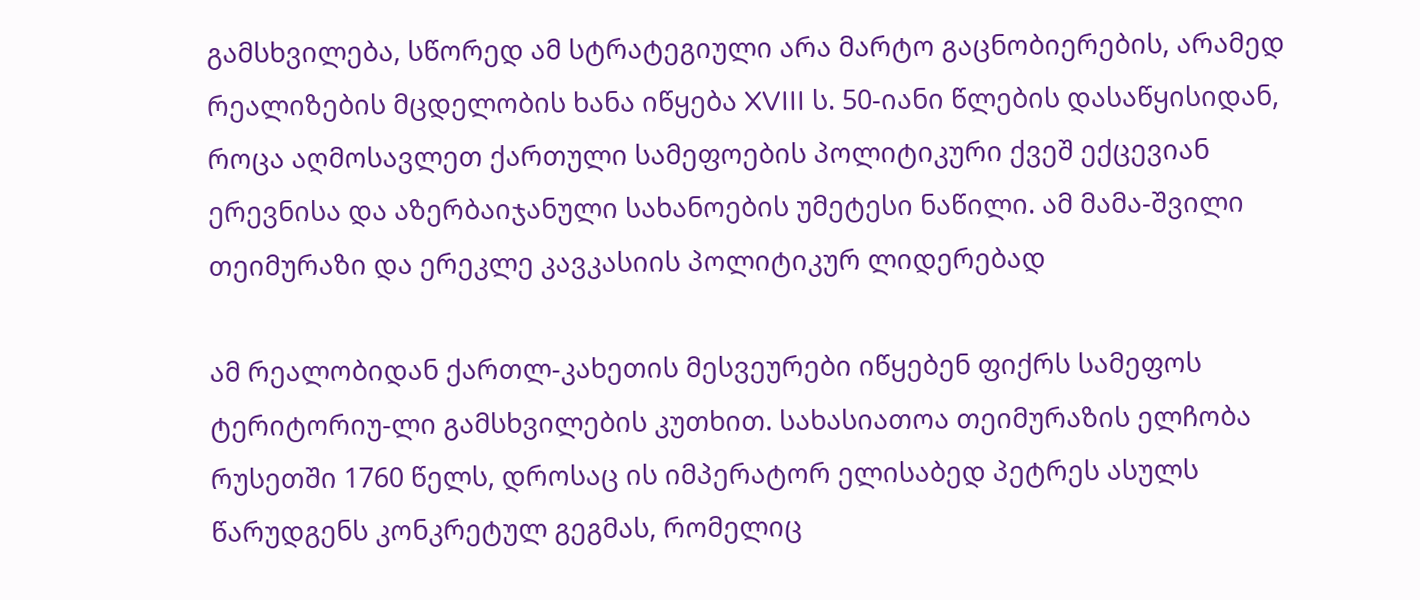გამსხვილება, სწორედ ამ სტრატეგიული არა მარტო გაცნობიერების, არამედ რეალიზების მცდელობის ხანა იწყება XVIII ს. 50-იანი წლების დასაწყისიდან, როცა აღმოსავლეთ ქართული სამეფოების პოლიტიკური ქვეშ ექცევიან ერევნისა და აზერბაიჯანული სახანოების უმეტესი ნაწილი. ამ მამა-შვილი თეიმურაზი და ერეკლე კავკასიის პოლიტიკურ ლიდერებად

ამ რეალობიდან ქართლ-კახეთის მესვეურები იწყებენ ფიქრს სამეფოს ტერიტორიუ-ლი გამსხვილების კუთხით. სახასიათოა თეიმურაზის ელჩობა რუსეთში 1760 წელს, დროსაც ის იმპერატორ ელისაბედ პეტრეს ასულს წარუდგენს კონკრეტულ გეგმას, რომელიც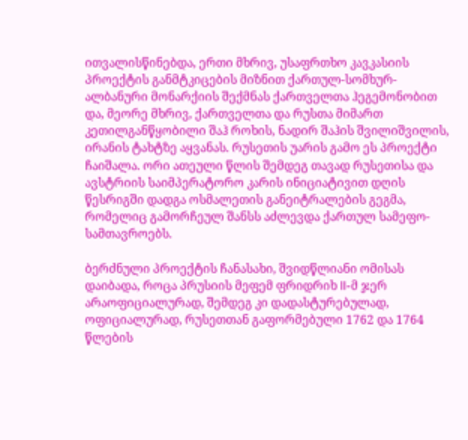ითვალისწინებდა, ერთი მხრივ, უსაფრთხო კავკასიის პროექტის განმტკიცების მიზნით ქართულ-სომხურ-ალბანური მონარქიის შექმნას ქართველთა ჰეგემონობით და, მეორე მხრივ, ქართველთა და რუსთა მიმართ კეთილგანწყობილი შაჰ როხის, ნადირ შაჰის შვილიშვილის, ირანის ტახტზე აყვანას. რუსეთის უარის გამო ეს პროექტი ჩაიშალა. ორი ათეული წლის შემდეგ თავად რუსეთისა და ავსტრიის საიმპერატორო კარის ინიციატივით დღის წესრიგში დადგა ოსმალეთის განეიტრალების გეგმა, რომელიც გამორჩეულ შანსს აძლევდა ქართულ სამეფო-სამთავროებს.

ბერძნული პროექტის ჩანასახი, შვიდწლიანი ომისას დაიბადა, როცა პრუსიის მეფემ ფრიდრიხ II-მ ჯერ არაოფიციალურად, შემდეგ კი დადასტურებულად, ოფიციალურად, რუსეთთან გაფორმებული 1762 და 1764 წლების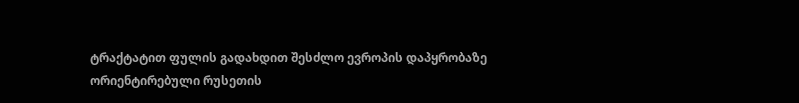ტრაქტატით ფულის გადახდით შესძლო ევროპის დაპყრობაზე ორიენტირებული რუსეთის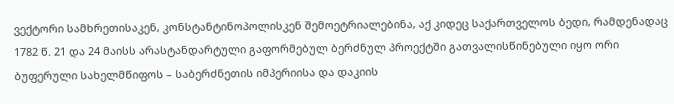ვექტორი სამხრეთისაკენ, კონსტანტინოპოლისკენ შემოეტრიალებინა, აქ კიდეც საქართველოს ბედი, რამდენადაც 1782 წ. 21 და 24 მაისს არასტანდარტული გაფორმებულ ბერძნულ პროექტში გათვალისწინებული იყო ორი ბუფერული სახელმწიფოს – საბერძნეთის იმპერიისა და დაკიის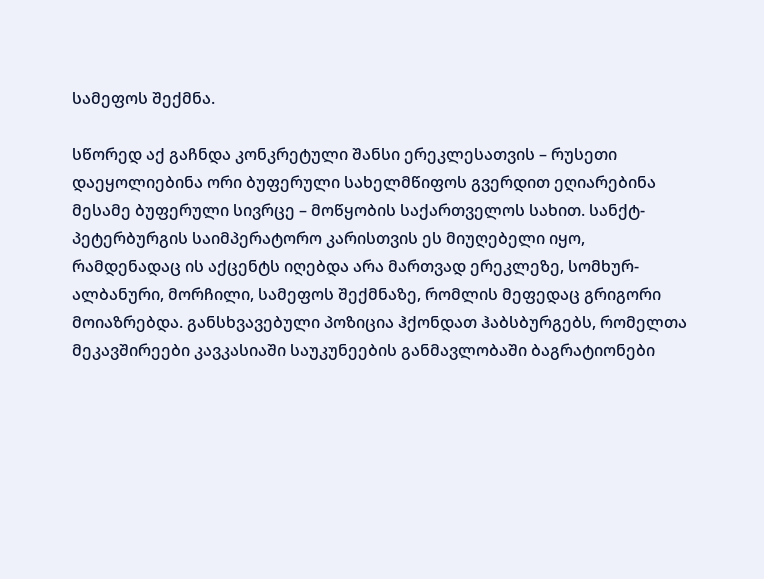სამეფოს შექმნა.

სწორედ აქ გაჩნდა კონკრეტული შანსი ერეკლესათვის – რუსეთი დაეყოლიებინა ორი ბუფერული სახელმწიფოს გვერდით ეღიარებინა მესამე ბუფერული სივრცე – მოწყობის საქართველოს სახით. სანქტ-პეტერბურგის საიმპერატორო კარისთვის ეს მიუღებელი იყო, რამდენადაც ის აქცენტს იღებდა არა მართვად ერეკლეზე, სომხურ-ალბანური, მორჩილი, სამეფოს შექმნაზე, რომლის მეფედაც გრიგორი მოიაზრებდა. განსხვავებული პოზიცია ჰქონდათ ჰაბსბურგებს, რომელთა მეკავშირეები კავკასიაში საუკუნეების განმავლობაში ბაგრატიონები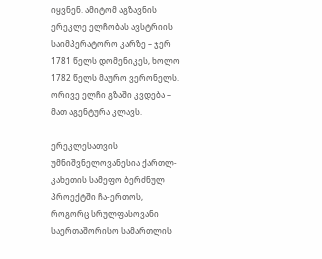იყვნენ. ამიტომ აგზავნის ერეკლე ელჩობას ავსტრიის საიმპერატორო კარზე – ჯერ 1781 წელს დომენიკეს, ხოლო 1782 წელს მაურო ვერონელს. ორივე ელჩი გზაში კვდება – მათ აგენტურა კლავს.

ერეკლესათვის უმნიშვნელოვანესია ქართლ-კახეთის სამეფო ბერძნულ პროექტში ჩა-ერთოს, როგორც სრულფასოვანი საერთაშორისო სამართლის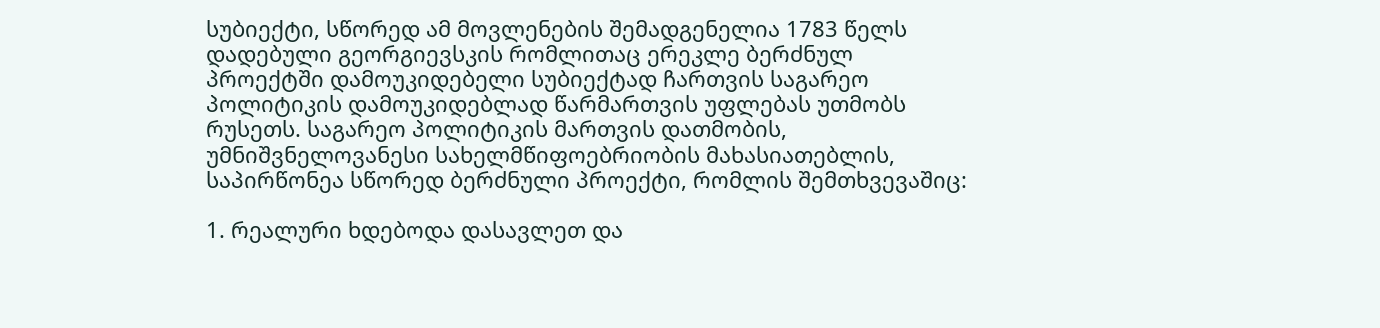სუბიექტი, სწორედ ამ მოვლენების შემადგენელია 1783 წელს დადებული გეორგიევსკის რომლითაც ერეკლე ბერძნულ პროექტში დამოუკიდებელი სუბიექტად ჩართვის საგარეო პოლიტიკის დამოუკიდებლად წარმართვის უფლებას უთმობს რუსეთს. საგარეო პოლიტიკის მართვის დათმობის, უმნიშვნელოვანესი სახელმწიფოებრიობის მახასიათებლის, საპირწონეა სწორედ ბერძნული პროექტი, რომლის შემთხვევაშიც:

1. რეალური ხდებოდა დასავლეთ და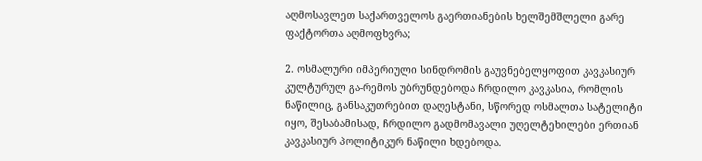აღმოსავლეთ საქართველოს გაერთიანების ხელშემშლელი გარე ფაქტორთა აღმოფხვრა;

2. ოსმალური იმპერიული სინდრომის გაუვნებელყოფით კავკასიურ კულტურულ გა-რემოს უბრუნდებოდა ჩრდილო კავკასია, რომლის ნაწილიც, განსაკუთრებით დაღესტანი, სწორედ ოსმალთა სატელიტი იყო, შესაბამისად, ჩრდილო გადმომავალი უღელტეხილები ერთიან კავკასიურ პოლიტიკურ ნაწილი ხდებოდა.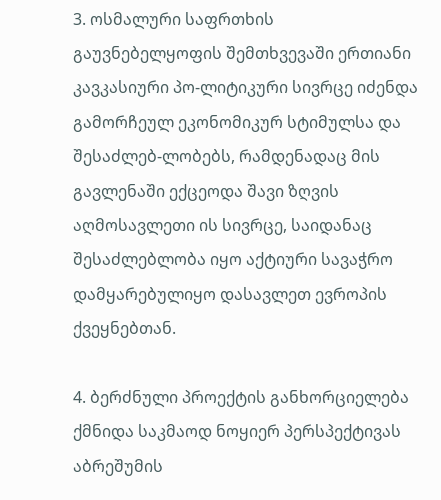3. ოსმალური საფრთხის გაუვნებელყოფის შემთხვევაში ერთიანი კავკასიური პო-ლიტიკური სივრცე იძენდა გამორჩეულ ეკონომიკურ სტიმულსა და შესაძლებ-ლობებს, რამდენადაც მის გავლენაში ექცეოდა შავი ზღვის აღმოსავლეთი ის სივრცე, საიდანაც შესაძლებლობა იყო აქტიური სავაჭრო დამყარებულიყო დასავლეთ ევროპის ქვეყნებთან.

4. ბერძნული პროექტის განხორციელება ქმნიდა საკმაოდ ნოყიერ პერსპექტივას აბრეშუმის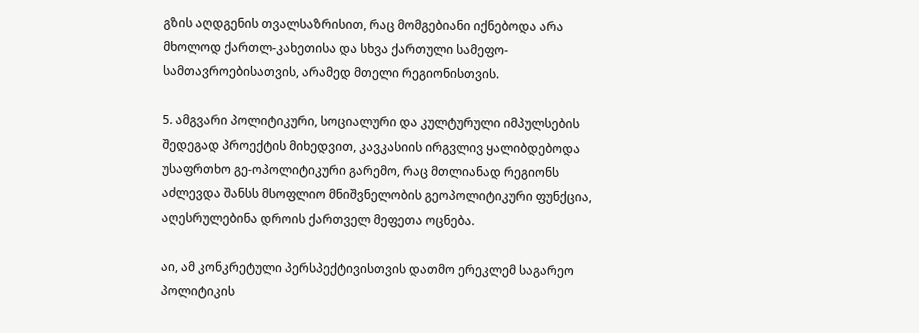გზის აღდგენის თვალსაზრისით, რაც მომგებიანი იქნებოდა არა მხოლოდ ქართლ-კახეთისა და სხვა ქართული სამეფო-სამთავროებისათვის, არამედ მთელი რეგიონისთვის.

5. ამგვარი პოლიტიკური, სოციალური და კულტურული იმპულსების შედეგად პროექტის მიხედვით, კავკასიის ირგვლივ ყალიბდებოდა უსაფრთხო გე-ოპოლიტიკური გარემო, რაც მთლიანად რეგიონს აძლევდა შანსს მსოფლიო მნიშვნელობის გეოპოლიტიკური ფუნქცია, აღესრულებინა დროის ქართველ მეფეთა ოცნება.

აი, ამ კონკრეტული პერსპექტივისთვის დათმო ერეკლემ საგარეო პოლიტიკის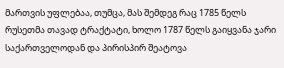მართვის უფლებაა, თუმცა, მას შემდეგ რაც 1785 წელს რუსეთმა თავად ტრაქტატი, ხოლო 1787 წელს გაიყვანა ჯარი საქართველოდან და პირისპირ შეატოვა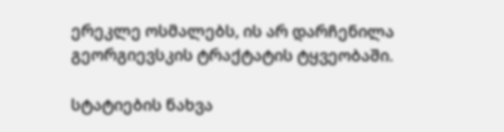ერეკლე ოსმალებს, ის არ დარჩენილა გეორგიევსკის ტრაქტატის ტყვეობაში.

სტატიების ნახვა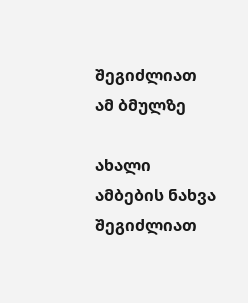შეგიძლიათ ამ ბმულზე

ახალი ამბების ნახვა შეგიძლიათ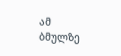ამ ბმულზე